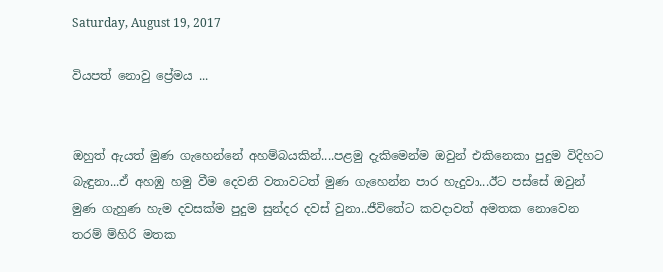Saturday, August 19, 2017

වියපත් නොවු ප්‍රේමය ...


ඔහුත් ඇයත් මුණ ගැහෙන්නේ අහම්බයකින්....පළමු දැකිමෙන්ම ඔවුන් එකිනෙකා පුදුම විදිහට බැඳුනා...ඒ අහඹු හමු වීම දෙවනි වතාවටත් මුණ ගැහෙන්න පාර හැදුවා...ඊට පස්සේ ඔවුන් මුණ ගැහුණ හැම දවසක්ම පුදුම සුන්දර දවස් වුනා..ජීවිතේට කවදාවත් අමතක නොවෙන තරම් ම්හිරි මතක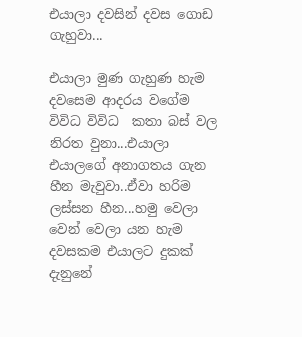එයාලා දවසින් දවස ගොඩ ගැහුවා...

එයාලා මුණ ගැහුණ හැම දවසෙම ආදරය වගේම විවිධ විවිධ  කතා බස් වල නිරත වුනා...එයාලා එයාලගේ අනාගතය ගැන හීන මැවුවා..ඒවා හරිම ලස්සන හීන...හමු වෙලා වෙන් වෙලා යන හැම දවසකම එයාලට දුකක් දැනුනේ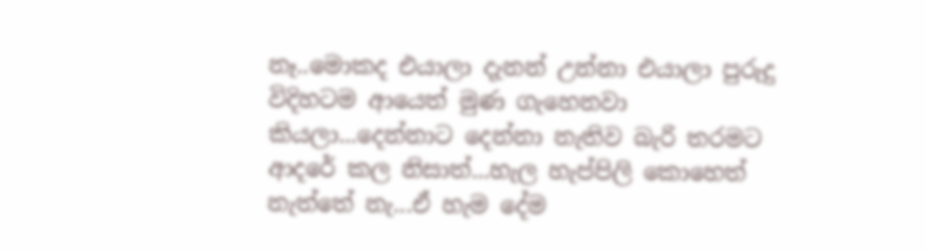නෑ..මොකද එයාලා දැනන් උන්නා එයාලා පුරුදු විදිහටම ආයෙත් මුණ ගැහෙනවා කියලා...දෙන්නාට දෙන්නා නැතිව බැරි තරමට ආදරේ කල නිසාත්...හැල හැප්පිලි කොහෙත් නැත්තේ නැ...ඒ හැම දේම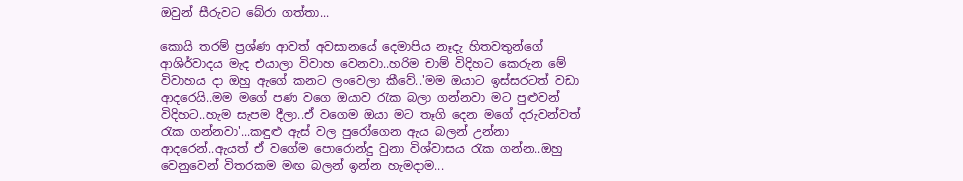ඔවුන් සීරුවට බේරා ගත්තා...

කොයි තරම් ප්‍රශ්ණ ආවත් අවසානයේ දෙමාපිය නෑදැ හිතවතුන්ගේ ආශිර්වාදය මැද එයාලා විවාහ වෙනවා..හරිම චාම් විදිහට කෙරුන මේ විවාහය දා ඔහු ඇගේ කනට ලංවෙලා කීවේ..'මම ඔයාට ඉස්සරටත් වඩා ආදරෙයි..මම මගේ පණ වගෙ ඔයාව රැක බලා ගන්නවා මට පුළුවන් විදිහට..හැම සැපම දීලා..ඒ වගෙම ඔයා මට තෑගි දෙන මගේ දරුවන්වත් රැක ගන්නවා'...කඳුළු ඇස් වල පුරෝගෙන ඇය බලන් උන්නා ආදරෙන්..ඇයත් ඒ වගේම පොරොන්දු වුනා විශ්වාසය රැක ගන්න..ඔහු වෙනුවෙන් විතරකම මඟ බලන් ඉන්න හැමදාම...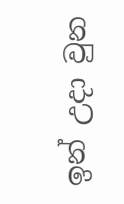ඉන් උදා වුන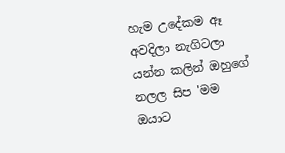හැම උදේකම ඈ අවදිලා නැගිටලා යන්න කලින් ඔහුගේ නලල සිප 'මම ඔයාට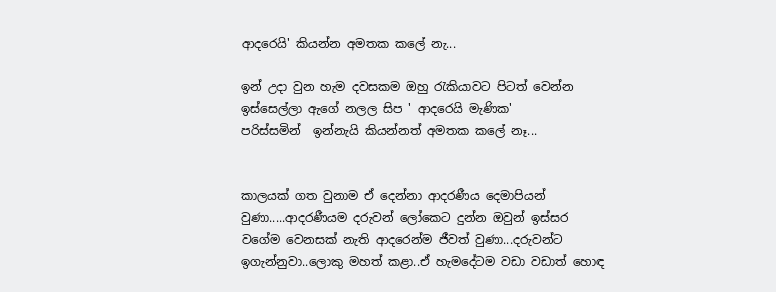ආදරෙයි' කියන්න අමතක කලේ නැ...

ඉන් උදා වුන හැම දවසකම ඔහු රැකියාවට පිටත් වෙන්න ඉස්සෙල්ලා ඇගේ නලල සිප ' ආදරෙයි මැණික'
පරිස්සමින්  ඉන්නැයි කියන්නත් අමතක කලේ නෑ...


කාලයක් ගත වුනාම ඒ දෙන්නා ආදරණීය දෙමාපියන් වුණා.....ආදරණීයම දරුවන් ලෝකෙට දුන්න ඔවුන් ඉස්සර වගේම වෙනසක් නැති ආදරෙන්ම ජීවත් වුණා...දරුවන්ට ඉගැන්නුවා..ලොකු මහත් කළා..ඒ හැමදේටම වඩා වඩාත් හොඳ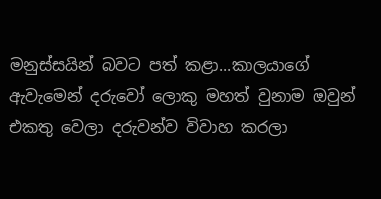මනුස්සයින් බවට පත් කළා...කාලයාගේ ඇවැමෙන් දරුවෝ ලොකු මහත් වුනාම ඔවුන් එකතු වෙලා දරුවන්ව විවාහ කරලා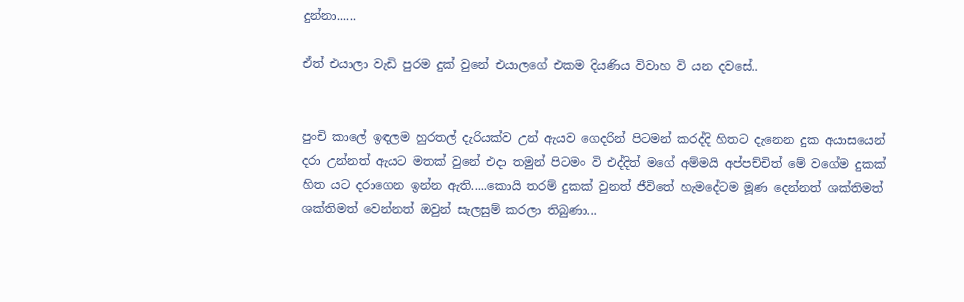දුන්නා......

ඒත් එයාලා වැඩි පුරම දුක් වුනේ එයාලගේ එකම දියණිය විවාහ වි යන දවසේ..


පුංචි කාලේ ඉඳලම හුරතල් දැරියක්ව උන් ඇයව ගෙදරින් පිටමන් කරද්දි හිතට දැනෙන දුක අයාසයෙන් දරා උන්නත් ඇයට මතක් වුනේ එදා තමුන් පිටමං වි එද්දිත් මගේ අම්මයි අප්පච්චිත් මේ වගේම දුකක් හිත යට දරාගෙන ඉන්න ඇති.....කොයි තරම් දුකක් වුනත් ජීවිතේ හැමදේටම මූණ දෙන්නත් ශක්තිමත් ශක්තිමත් වෙන්නත් ඔවුන් සැලසුම් කරලා තිබුණා...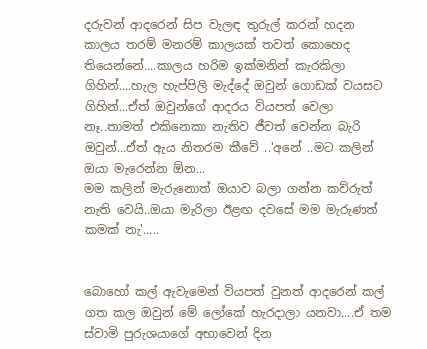දරුවන් ආදරෙන් සිප වැලඳ තුරුල් කරන් හදන කාලය තරම් මනරම් කාලයක් තවත් කොහෙද තියෙන්නේ....කාලය හරිම ඉක්මනින් කැරකිලා ගිහින්....හැල හැප්පිලි මැද්දේ ඔවුන් ගොඩක් වයසට ගිහින්...ඒත් ඔවුන්ගේ ආදරය වියපත් වෙලා නෑ..තාමත් එකිනෙකා නැතිව ජීවත් වෙන්න බැරි ඔවුන්...ඒත් ඇය නිතරම කීවේ ..'අනේ ..මට කලින් ඔයා මැරෙන්න ඕන...
මම කලින් මැරුනොත් ඔයාව බලා ගන්න කව්රුත් නැති වෙයි..ඔයා මැරිලා ඊළඟ දවසේ මම මැරුණත් කමක් නැ'.....


බොහෝ කල් ඇවැමෙන් වියපත් වුනත් ආදරෙන් කල් ගත කල ඔවුන් මේ ලෝකේ හැරදාලා යනවා....ඒ තම ස්වාමි පුරුශයාගේ අභාවෙන් දින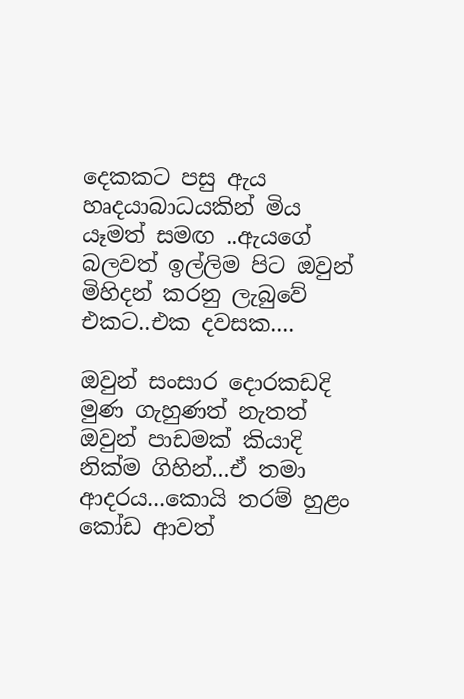දෙකකට පසු ඇය හෘදයාබාධයකින් මිය යෑමත් සමඟ ..ඇයගේ බලවත් ඉල්ලිම පිට ඔවුන් මිහිදන් කරනු ලැබුවේ එකට..එක දවසක....

ඔවුන් සංසාර දොරකඩදි මුණ ගැහුණත් නැතත් ඔවුන් පාඩමක් කියාදි නික්ම ගිහින්...ඒ තමා ආදරය...කොයි තරම් හුළං කෝඩ ආවත්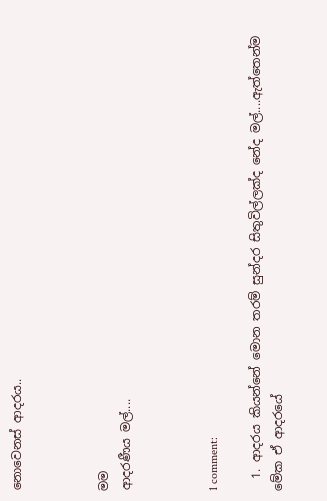නොවෙනස් ආදරය..



මම
ආදරණීය මල්....



1 comment:

  1. ආදරය කියන්නේ මොන තරම් සුන්දර සිතුවිල්ලක්ද නේද මල්....ඇත්තෙන්ම මේක ඒ ආදරයේ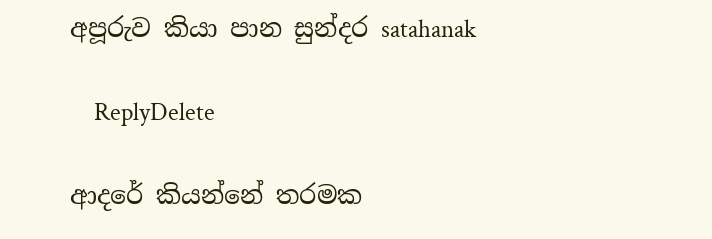අපූරුව කියා පාන සුන්දර satahanak

    ReplyDelete

ආදරේ කියන්නේ තරමක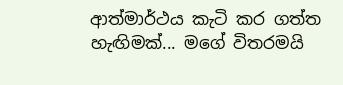ආත්මාර්ථය කැටි කර ගත්ත හැඟිමක්... මගේ විතරමයි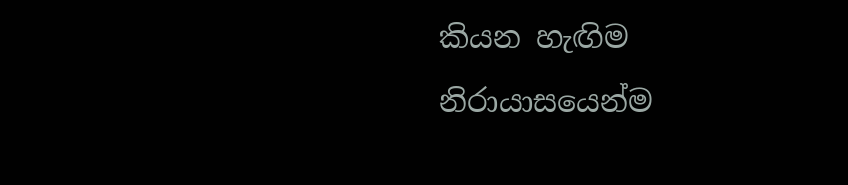කියන හැඟිම නිරායාසයෙන්ම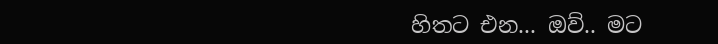හිතට එන... ඔව්.. මට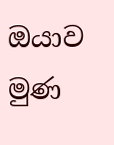ඔයාව මුණ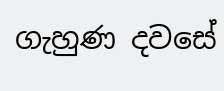ගැහුණ දවසේ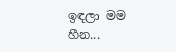ඉඳලා මම හීන...